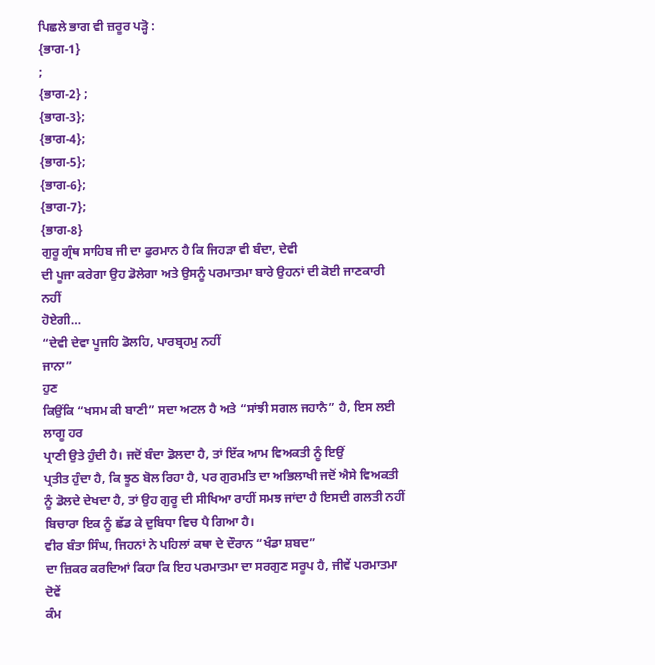ਪਿਛਲੇ ਭਾਗ ਵੀ ਜ਼ਰੂਰ ਪੜ੍ਹੋ :
{ਭਾਗ-1}
;
{ਭਾਗ-2} ;
{ਭਾਗ-3};
{ਭਾਗ-4};
{ਭਾਗ-5};
{ਭਾਗ-6};
{ਭਾਗ-7};
{ਭਾਗ-8}
ਗੁਰੂ ਗ੍ਰੰਥ ਸਾਹਿਬ ਜੀ ਦਾ ਫੁਰਮਾਨ ਹੈ ਕਿ ਜਿਹੜਾ ਵੀ ਬੰਦਾ, ਦੇਵੀ
ਦੀ ਪੂਜਾ ਕਰੇਗਾ ਉਹ ਡੋਲੇਗਾ ਅਤੇ ਉਸਨੂੰ ਪਰਮਾਤਮਾ ਬਾਰੇ ਉਹਨਾਂ ਦੀ ਕੋਈ ਜਾਣਕਾਰੀ ਨਹੀਂ
ਹੋਏਗੀ…
“ਦੇਵੀ ਦੇਵਾ ਪੂਜਹਿ ਡੋਲਹਿ, ਪਾਰਬ੍ਰਹਮੁ ਨਹੀਂ
ਜਾਨਾ”
ਹੁਣ
ਕਿਉਂਕਿ “ਖਸਮ ਕੀ ਬਾਣੀ” ਸਦਾ ਅਟਲ ਹੈ ਅਤੇ “ਸਾਂਝੀ ਸਗਲ ਜਹਾਨੈ” ਹੈ, ਇਸ ਲਈ ਲਾਗੂ ਹਰ
ਪ੍ਰਾਣੀ ਉਤੇ ਹੁੰਦੀ ਹੈ। ਜਦੋਂ ਬੰਦਾ ਡੋਲਦਾ ਹੈ, ਤਾਂ ਇੱਕ ਆਮ ਵਿਅਕਤੀ ਨੂੰ ਇਉਂ
ਪ੍ਰਤੀਤ ਹੁੰਦਾ ਹੈ, ਕਿ ਝੂਠ ਬੋਲ ਰਿਹਾ ਹੈ, ਪਰ ਗੁਰਮਤਿ ਦਾ ਅਭਿਲਾਖੀ ਜਦੋਂ ਐਸੇ ਵਿਅਕਤੀ
ਨੂੰ ਡੋਲਦੇ ਦੇਖਦਾ ਹੈ, ਤਾਂ ਉਹ ਗੁਰੂ ਦੀ ਸੀਖਿਆ ਰਾਹੀਂ ਸਮਝ ਜਾਂਦਾ ਹੈ ਇਸਦੀ ਗਲਤੀ ਨਹੀਂ
ਬਿਚਾਰਾ ਇਕ ਨੂੰ ਛੱਡ ਕੇ ਦੁਬਿਧਾ ਵਿਚ ਪੈ ਗਿਆ ਹੈ।
ਵੀਰ ਬੰਤਾ ਸਿੰਘ, ਜਿਹਨਾਂ ਨੇ ਪਹਿਲਾਂ ਕਥਾ ਦੇ ਦੌਰਾਨ “ਖੰਡਾ ਸ਼ਬਦ”
ਦਾ ਜ਼ਿਕਰ ਕਰਦਿਆਂ ਕਿਹਾ ਕਿ ਇਹ ਪਰਮਾਤਮਾ ਦਾ ਸਰਗੁਣ ਸਰੂਪ ਹੈ, ਜੀਵੇਂ ਪਰਮਾਤਮਾ ਦੋਵੇਂ
ਕੰਮ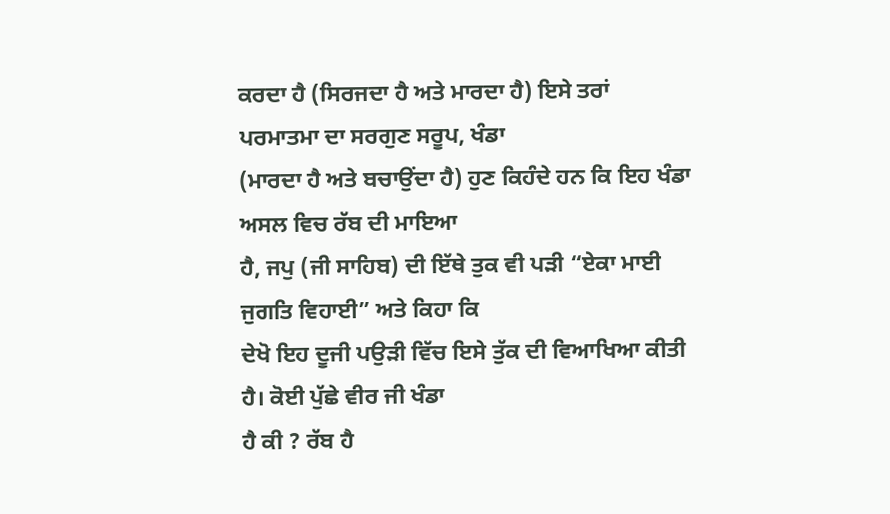ਕਰਦਾ ਹੈ (ਸਿਰਜਦਾ ਹੈ ਅਤੇ ਮਾਰਦਾ ਹੈ) ਇਸੇ ਤਰਾਂ ਪਰਮਾਤਮਾ ਦਾ ਸਰਗੁਣ ਸਰੂਪ, ਖੰਡਾ
(ਮਾਰਦਾ ਹੈ ਅਤੇ ਬਚਾਉਂਦਾ ਹੈ) ਹੁਣ ਕਿਹੰਦੇ ਹਨ ਕਿ ਇਹ ਖੰਡਾ ਅਸਲ ਵਿਚ ਰੱਬ ਦੀ ਮਾਇਆ
ਹੈ, ਜਪੁ (ਜੀ ਸਾਹਿਬ) ਦੀ ਇੱਥੇ ਤੁਕ ਵੀ ਪੜੀ “ਏਕਾ ਮਾਈ ਜੁਗਤਿ ਵਿਹਾਈ” ਅਤੇ ਕਿਹਾ ਕਿ
ਦੇਖੋ ਇਹ ਦੂਜੀ ਪਉੜੀ ਵਿੱਚ ਇਸੇ ਤੁੱਕ ਦੀ ਵਿਆਖਿਆ ਕੀਤੀ ਹੈ। ਕੋਈ ਪੁੱਛੇ ਵੀਰ ਜੀ ਖੰਡਾ
ਹੈ ਕੀ ? ਰੱਬ ਹੈ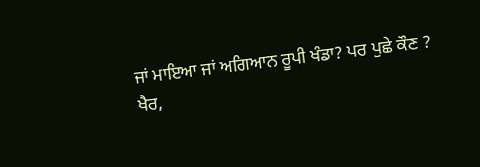ਜਾਂ ਮਾਇਆ ਜਾਂ ਅਗਿਆਨ ਰੂਪੀ ਖੰਡਾ? ਪਰ ਪੁਛੇ ਕੌਣ ?
ਖੈਰ,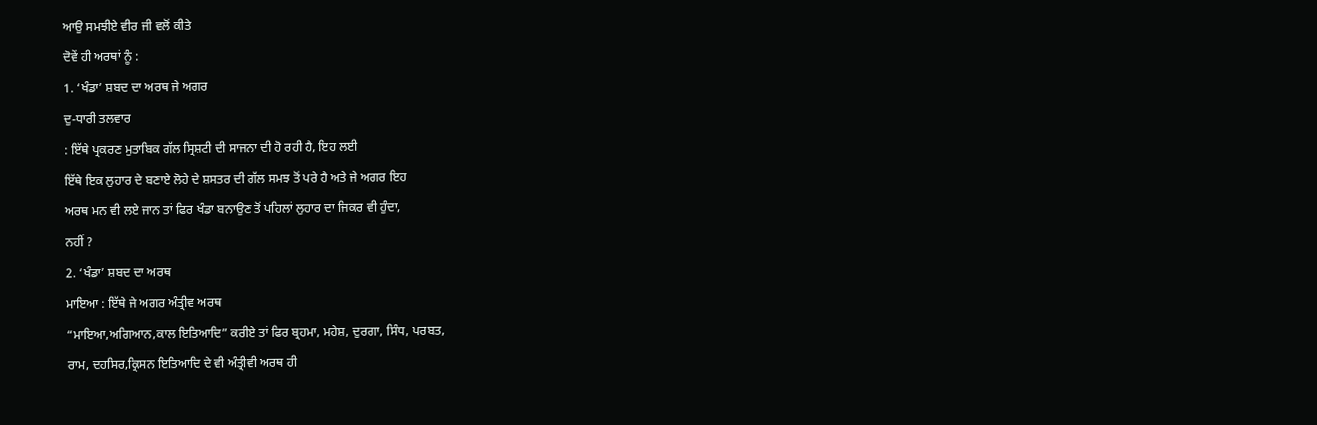ਆਉ ਸਮਝੀਏ ਵੀਰ ਜੀ ਵਲੋਂ ਕੀਤੇ
ਦੋਵੇਂ ਹੀ ਅਰਥਾਂ ਨੂੰ :
1. ‘ਖੰਡਾ’ ਸ਼ਬਦ ਦਾ ਅਰਥ ਜੇ ਅਗਰ
ਦੁ-ਧਾਰੀ ਤਲਵਾਰ
: ਇੱਥੇ ਪ੍ਰਕਰਣ ਮੁਤਾਬਿਕ ਗੱਲ ਸ੍ਰਿਸ਼ਟੀ ਦੀ ਸਾਜਨਾ ਦੀ ਹੋ ਰਹੀ ਹੈ, ਇਹ ਲਈ
ਇੱਥੇ ਇਕ ਲੁਹਾਰ ਦੇ ਬਣਾਏ ਲੋਹੇ ਦੇ ਸ਼ਸਤਰ ਦੀ ਗੱਲ ਸਮਝ ਤੋਂ ਪਰੇ ਹੈ ਅਤੇ ਜੇ ਅਗਰ ਇਹ
ਅਰਥ ਮਨ ਵੀ ਲਏ ਜਾਨ ਤਾਂ ਫਿਰ ਖੰਡਾ ਬਨਾਉਣ ਤੋਂ ਪਹਿਲਾਂ ਲੁਹਾਰ ਦਾ ਜਿਕਰ ਵੀ ਹੁੰਦਾ,
ਨਹੀਂ ?
2. ‘ਖੰਡਾ’ ਸ਼ਬਦ ਦਾ ਅਰਥ
ਮਾਇਆ : ਇੱਥੇ ਜੇ ਅਗਰ ਅੰਤ੍ਰੀਵ ਅਰਥ
“ਮਾਇਆ,ਅਗਿਆਨ,ਕਾਲ ਇਤਿਆਦਿ” ਕਰੀਏ ਤਾਂ ਫਿਰ ਬ੍ਰਹਮਾ, ਮਹੇਸ਼, ਦੁਰਗਾ, ਸਿੰਧ, ਪਰਬਤ,
ਰਾਮ, ਦਹਸਿਰ,ਕ੍ਰਿਸਨ ਇਤਿਆਦਿ ਦੇ ਵੀ ਅੰਤ੍ਰੀਵੀ ਅਰਥ ਹੀ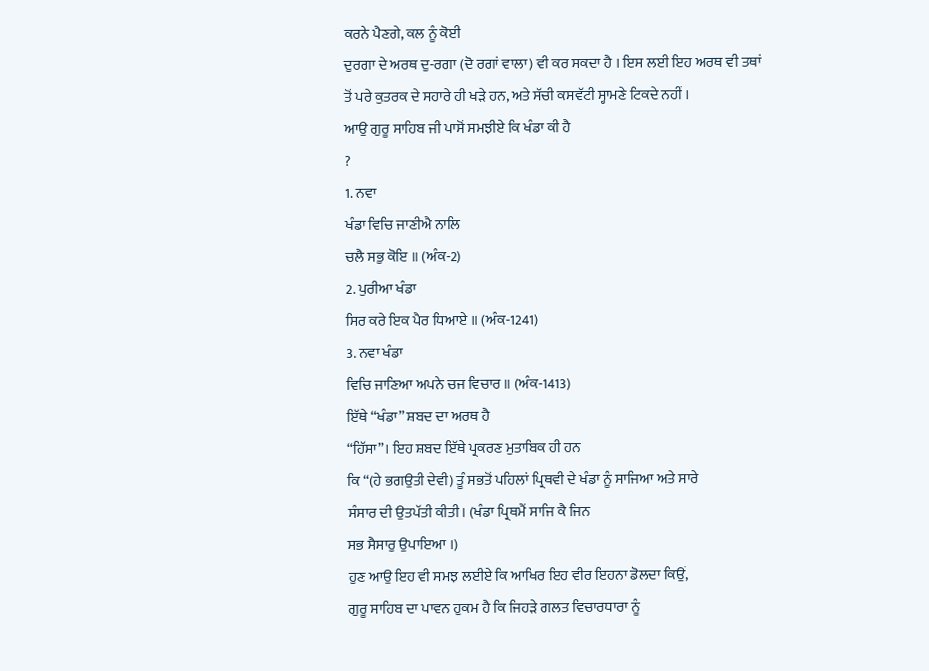ਕਰਨੇ ਪੈਣਗੇ, ਕਲ ਨੂੰ ਕੋਈ
ਦੁਰਗਾ ਦੇ ਅਰਥ ਦੁ-ਰਗਾ (ਦੋ ਰਗਾਂ ਵਾਲਾ) ਵੀ ਕਰ ਸਕਦਾ ਹੈ । ਇਸ ਲਈ ਇਹ ਅਰਥ ਵੀ ਤਥਾਂ
ਤੋਂ ਪਰੇ ਕੁਤਰਕ ਦੇ ਸਹਾਰੇ ਹੀ ਖੜੇ ਹਨ, ਅਤੇ ਸੱਚੀ ਕਸਵੱਟੀ ਸ੍ਹਾਮਣੇ ਟਿਕਦੇ ਨਹੀਂ ।
ਆਉ ਗੁਰੂ ਸਾਹਿਬ ਜੀ ਪਾਸੋਂ ਸਮਝੀਏ ਕਿ ਖੰਡਾ ਕੀ ਹੈ
?
1. ਨਵਾ
ਖੰਡਾ ਵਿਚਿ ਜਾਣੀਐ ਨਾਲਿ
ਚਲੈ ਸਭੁ ਕੋਇ ॥ (ਅੰਕ-2)
2. ਪੁਰੀਆ ਖੰਡਾ
ਸਿਰ ਕਰੇ ਇਕ ਪੈਰ ਧਿਆਏ ॥ (ਅੰਕ-1241)
3. ਨਵਾ ਖੰਡਾ
ਵਿਚਿ ਜਾਣਿਆ ਅਪਨੇ ਚਜ ਵਿਚਾਰ ॥ (ਅੰਕ-1413)
ਇੱਥੇ “ਖੰਡਾ” ਸ਼ਬਦ ਦਾ ਅਰਥ ਹੈ
“ਹਿੱਸਾ”। ਇਹ ਸ਼ਬਦ ਇੱਥੇ ਪ੍ਰਕਰਣ ਮੁਤਾਬਿਕ ਹੀ ਹਨ
ਕਿ “(ਹੇ ਭਗਉਤੀ ਦੇਵੀ) ਤੂੰ ਸਭਤੋਂ ਪਹਿਲਾਂ ਪ੍ਰਿਥਵੀ ਦੇ ਖੰਡਾ ਨੂੰ ਸਾਜਿਆ ਅਤੇ ਸਾਰੇ
ਸੰਸਾਰ ਦੀ ਉਤਪੱਤੀ ਕੀਤੀ। (ਖੰਡਾ ਪ੍ਰਿਥਮੈਂ ਸਾਜਿ ਕੈ ਜਿਨ
ਸਭ ਸੈਸਾਰੁ ਉਪਾਇਆ ।)
ਹੁਣ ਆਉ ਇਹ ਵੀ ਸਮਝ ਲਈਏ ਕਿ ਆਖਿਰ ਇਹ ਵੀਰ ਇਹਨਾ ਡੋਲਦਾ ਕਿਉਂ,
ਗੁਰੂ ਸਾਹਿਬ ਦਾ ਪਾਵਨ ਹੁਕਮ ਹੈ ਕਿ ਜਿਹੜੇ ਗਲਤ ਵਿਚਾਰਧਾਰਾ ਨੂੰ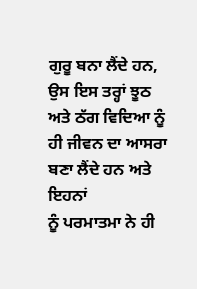ਗੁਰੂ ਬਨਾ ਲੈਂਦੇ ਹਨ,
ਉਸ ਇਸ ਤਰ੍ਹਾਂ ਝੂਠ ਅਤੇ ਠੱਗ ਵਿਦਿਆ ਨੂੰ ਹੀ ਜੀਵਨ ਦਾ ਆਸਰਾ ਬਣਾ ਲੈਂਦੇ ਹਨ ਅਤੇ ਇਹਨਾਂ
ਨੂੰ ਪਰਮਾਤਮਾ ਨੇ ਹੀ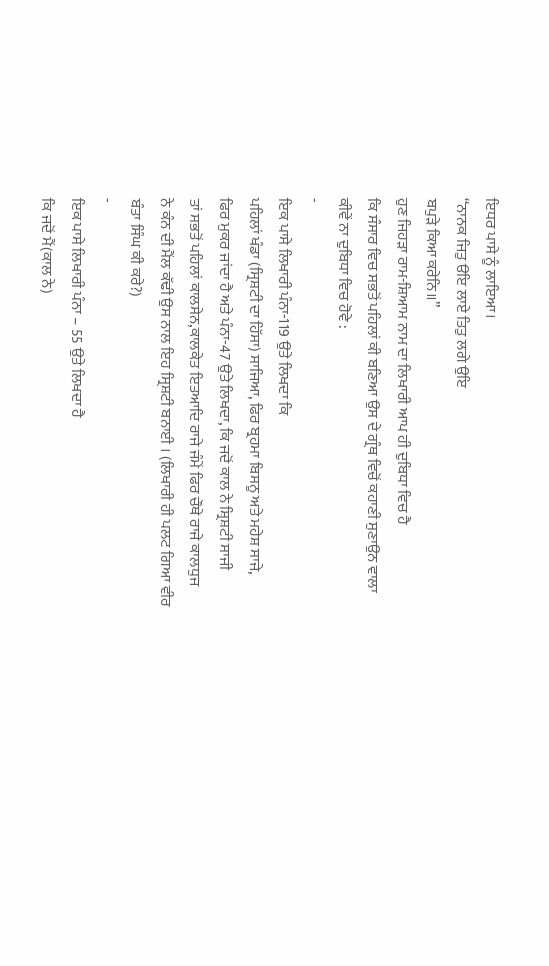ਇਧਰ ਪਾਸੇ ਨੂੰ ਲਾਇਆ।
“ਨਾਨਕ ਜਿਤੁ ੳਇ ਲਾਏ ਤਿਤੁ ਲਗੇ ਉਇ
ਬਪੁੜੇ ਕਿਆ ਕਰੇਨਿ॥”
ਹੁਣ ਜਿਹੜਾ ਰਾਮ-ਸ਼ਿਆਮ ਨਾਮ ਦਾ ਲਿਖਾਰੀ ਆਪ ਹੀ ਦੁਬਿਧਾ ਵਿਚ ਹੈ
ਕਿ ਸੰਸਾਰ ਵਿਚ ਸਭਤੋਂ ਪਹਿਲਾਂ ਕੀ ਬਣਿਆ ਉਸ ਦੇ ਗ੍ਰੰਥ ਵਿਚੋਂ ਕਹਾਣੀ ਸੁਣਾਉਨ ਵਾਲਾ
ਕੀਵੇਂ ਨਾ ਦੁਬਿਧਾ ਵਿਚ ਹੋਵੇ :
-
ਇਕ ਪਾਸੇ ਲਿਖਾਰੀ ਪੰਨਾ-119 ਉਤੇ ਲਿਖਦਾ ਕਿ
ਪਹਿਲਾਂ ਖੰਡਾ (ਸ੍ਰਿਸ਼ਟੀ ਦਾ ਹਿੱਸਾ) ਸਾਜਿਆ, ਫਿਰ ਬ੍ਰਹਮਾ ਬਿਸਨੂ ਅਤੇ ਮਹੇਸ਼ ਸਾਜੇ,
ਫਿਰ ਮੁਕਰ ਜਾਂਦਾ ਹੈ ਅਤੇ ਪੰਨਾ-47 ਉਤੇ ਲਿਖਦਾ, ਕਿ ਜਦੋਂ ਕਾਲ ਨੇ ਸ਼੍ਰਿਸ਼ਟੀ ਸਾਜੀ
ਤਾਂ ਸਭਤੋਂ ਪਹਿਲਾਂ ਕਾਲਸੇਨ,ਕਾਲਕੇਤ ਇਤਆਦਿ ਰਾਜੇ ਜੰਮੇਂ ਫਿਰ ਚੌਥੇ ਰਾਜੇ ਕਾਲਧੁਜ
ਨੇ ਕੰਨ ਦੀ ਮੈਂਲ ਕੱਢੀ ਉਸ ਨਾਲ ਇਹ ਸ੍ਰਿਸ਼ਟੀ ਬਨਾਈ । (ਲਿਖਾਰੀ ਹੀ ਪਲਟ ਗਿਆ ਵੀਰ
ਬੰਤਾ ਸਿੰਘ ਕੀ ਕਰੇ?)
-
ਇਕ ਪਾਸੇ ਲਿਖਾਰੀ ਪੰਨਾ – 55 ਉਤੇ ਲਿਖਦਾ ਹੈ
ਕਿ ਜਦੋਂ ਮੈਂ(ਕਾਲ ਨੇ)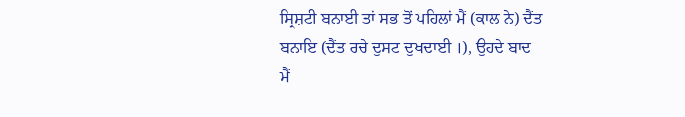ਸ੍ਰਿਸ਼ਟੀ ਬਨਾਈ ਤਾਂ ਸਭ ਤੋਂ ਪਹਿਲਾਂ ਮੈਂ (ਕਾਲ ਨੇ) ਦੈਂਤ
ਬਨਾਇ (ਦੈਂਤ ਰਚੇ ਦੁਸਟ ਦੁਖਦਾਈ ।), ਉਹਦੇ ਬਾਦ
ਮੈਂ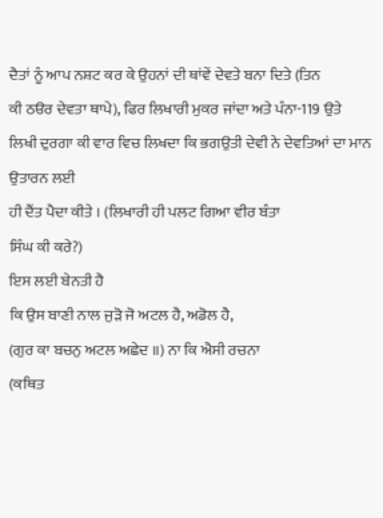ਦੈਤਾਂ ਨੂੰ ਆਪ ਨਸ਼ਟ ਕਰ ਕੇ ਉਹਨਾਂ ਦੀ ਥਾਂਵੇਂ ਦੇਵਤੇ ਬਨਾ ਦਿਤੇ (ਤਿਨ
ਕੀ ਠੳਰ ਦੇਵਤਾ ਥਾਪੇ), ਫਿਰ ਲਿਖਾਰੀ ਮੁਕਰ ਜਾਂਦਾ ਅਤੇ ਪੰਨਾ-119 ਉਤੇ
ਲਿਖੀ ਦੁਰਗਾ ਕੀ ਵਾਰ ਵਿਚ ਲਿਖਦਾ ਕਿ ਭਗਉਤੀ ਦੇਵੀ ਨੇ ਦੇਵਤਿਆਂ ਦਾ ਮਾਨ ਉਤਾਰਨ ਲਈ
ਹੀ ਦੈਂਤ ਪੈਦਾ ਕੀਤੇ । (ਲਿਖਾਰੀ ਹੀ ਪਲਟ ਗਿਆ ਵੀਰ ਬੰਤਾ
ਸਿੰਘ ਕੀ ਕਰੇ?)
ਇਸ ਲਈ ਬੇਨਤੀ ਹੈ
ਕਿ ਉਸ ਬਾਣੀ ਨਾਲ ਜੁੜੋ ਜੋ ਅਟਲ ਹੈ, ਅਡੋਲ ਹੈ,
(ਗੁਰ ਕਾ ਬਚਨੁ ਅਟਲ ਅਛੇਦ ॥) ਨਾ ਕਿ ਐਸੀ ਰਚਨਾ
(ਕਥਿਤ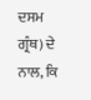ਦਸਮ ਗ੍ਰੰਥ) ਦੇ ਨਾਲ, ਕਿ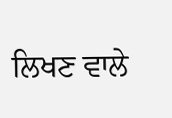ਲਿਖਣ ਵਾਲੇ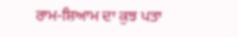ਰਾਮ-ਸ਼ਿਆਮ ਦਾ ਕੁਝ ਪਤਾ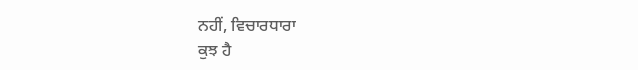ਨਹੀਂ, ਵਿਚਾਰਧਾਰਾ
ਕੁਝ ਹੈ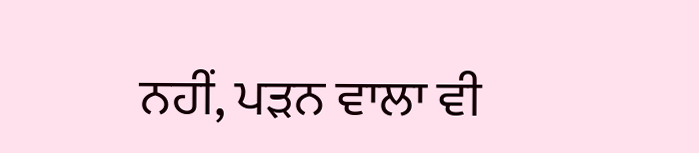ਨਹੀਂ, ਪੜਨ ਵਾਲਾ ਵੀ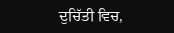ਦੁਚਿੱਤੀ ਵਿਚ,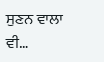ਸੁਣਨ ਵਾਲਾ ਵੀ…